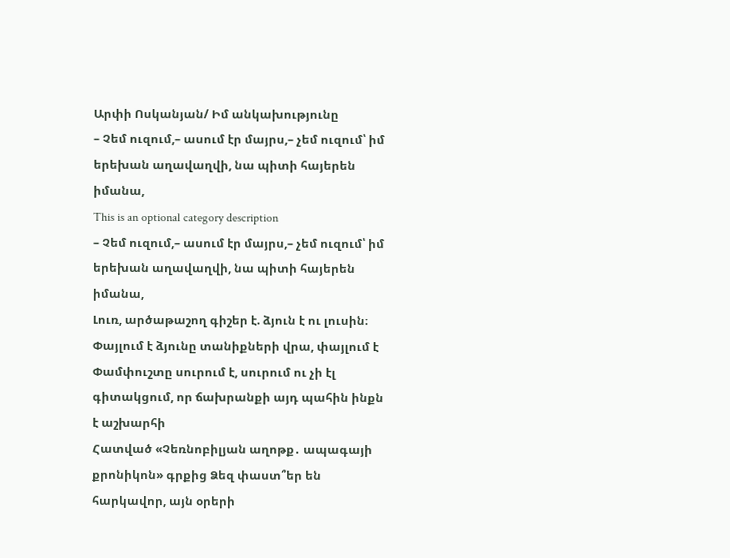Արփի Ոսկանյան/ Իմ անկախությունը
– Չեմ ուզում,– ասում էր մայրս,– չեմ ուզում՝ իմ երեխան աղավաղվի, նա պիտի հայերեն իմանա,
This is an optional category description
– Չեմ ուզում,– ասում էր մայրս,– չեմ ուզում՝ իմ երեխան աղավաղվի, նա պիտի հայերեն իմանա,
Լուռ, արծաթաշող գիշեր է. ձյուն է ու լուսին։ Փայլում է ձյունը տանիքների վրա, փայլում է
Փամփուշտը սուրում է, սուրում ու չի էլ գիտակցում, որ ճախրանքի այդ պահին ինքն է աշխարհի
Հատված «Չեռնոբիլյան աղոթք․ ապագայի քրոնիկոն» գրքից Ձեզ փաստ՞եր են հարկավոր, այն օրերի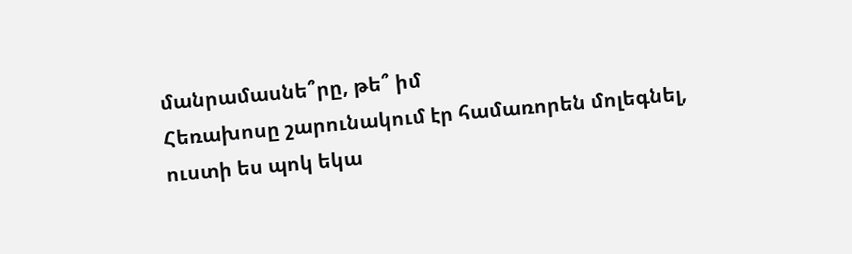մանրամասնե՞րը, թե՞ իմ
Հեռախոսը շարունակում էր համառորեն մոլեգնել, ուստի ես պոկ եկա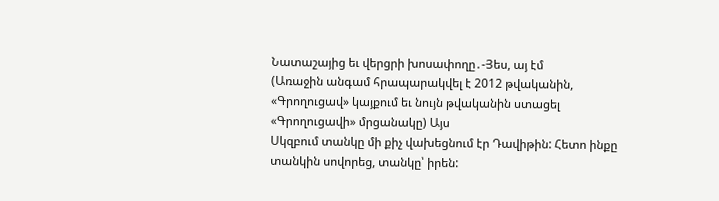Նատաշայից եւ վերցրի խոսափողը․-Յես, այ էմ
(Առաջին անգամ հրապարակվել է 2012 թվականին, «Գրողուցավ» կայքում եւ նույն թվականին ստացել «Գրողուցավի» մրցանակը) Այս
Սկզբում տանկը մի քիչ վախեցնում էր Դավիթին: Հետո ինքը տանկին սովորեց, տանկը՝ իրեն: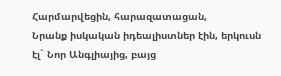Հարմարվեցին, հարազատացան,
Նրանք իսկական իդեալիստներ էին, երկուսն էլ` Նոր Անգլիայից, բայց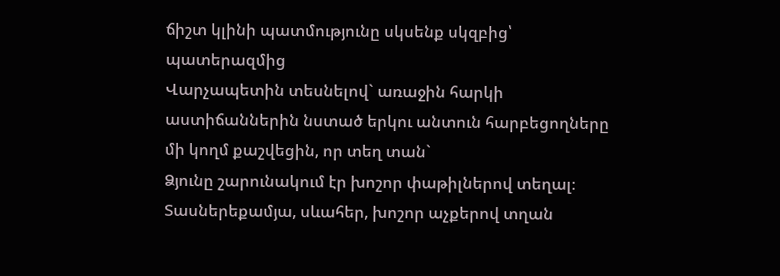ճիշտ կլինի պատմությունը սկսենք սկզբից՝ պատերազմից
Վարչապետին տեսնելով` առաջին հարկի աստիճաններին նստած երկու անտուն հարբեցողները մի կողմ քաշվեցին, որ տեղ տան`
Ձյունը շարունակում էր խոշոր փաթիլներով տեղալ։ Տասներեքամյա, սևահեր, խոշոր աչքերով տղան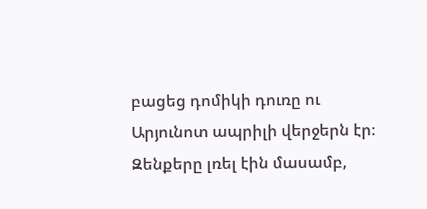բացեց դոմիկի դուռը ու
Արյունոտ ապրիլի վերջերն էր։ Զենքերը լռել էին մասամբ,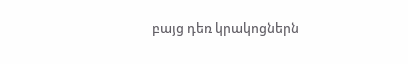բայց դեռ կրակոցներն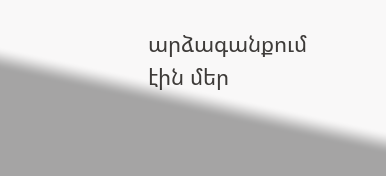արձագանքում էին մեր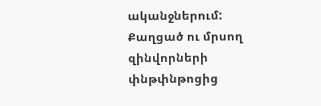ականջներում:
Քաղցած ու մրսող զինվորների փնթփնթոցից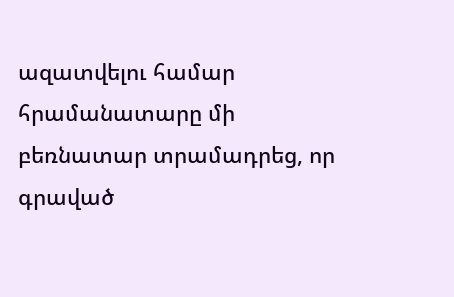ազատվելու համար հրամանատարը մի բեռնատար տրամադրեց, որ գրաված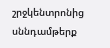շրջկենտրոնից սննդամթերք